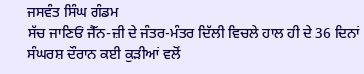ਜਸਵੰਤ ਸਿੰਘ ਗੰਡਮ
ਸੱਚ ਜਾਣਿਓਂ ਜੈੱਨ-ਜ਼ੀ ਦੇ ਜੰਤਰ-ਮੰਤਰ ਦਿੱਲੀ ਵਿਚਲੇ ਹਾਲ ਹੀ ਦੇ 36 ਦਿਨਾਂ ਸੰਘਰਸ਼ ਦੌਰਾਨ ਕਈ ਕੁੜੀਆਂ ਵਲੋਂ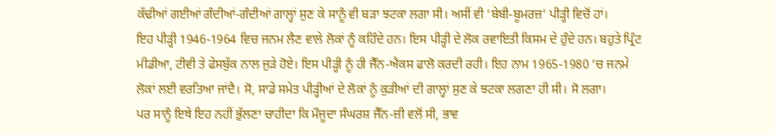ਕੱਢੀਆਂ ਗਈਆਂ ਗੰਦੀਆਂ-ਗੰਦੀਆਂ ਗਾਲ੍ਹਾਂ ਸੁਣ ਕੇ ਸਾਨੂੰ ਵੀ ਬੜਾ ਝਟਕਾ ਲਗਾ ਸੀ। ਅਸੀਂ ਵੀ ‘ਬੇਬੀ-ਬੂਮਰਜ਼’ ਪੀੜ੍ਹੀ ਵਿਚੋਂ ਹਾਂ।
ਇਹ ਪੀੜ੍ਹੀ 1946-1964 ਵਿਚ ਜਨਮ ਲੈਣ ਵਾਲੇ ਲੋਕਾਂ ਨੂੰ ਕਹਿੰਦੇ ਹਨ। ਇਸ ਪੀੜ੍ਹੀ ਦੇ ਲੋਕ ਰਵਾਇਤੀ ਕਿਸਮ ਦੇ ਹੁੰਦੇ ਹਨ। ਬਹੁਤੇ ਪ੍ਰਿੰਟ ਮੀਡੀਆ, ਟੀਵੀ ਤੇ ਫੇਸਬੁੱਕ ਨਾਲ ਜੁੜੇ ਹੋਏ। ਇਸ ਪੀੜ੍ਹੀ ਨੂੰ ਹੀ ਜੈੱਨ-ਐਕਸ ਫਾਲੋ ਕਰਦੀ ਰਹੀ। ਇਹ ਨਾਮ 1965-1980 ‘ਚ ਜਨਮੇ ਲੋਕਾਂ ਲਈ ਵਰਤਿਆ ਜਾਂਦੈ। ਸੋ, ਸਾਡੇ ਸਮੇਤ ਪੀੜ੍ਹੀਆਂ ਦੇ ਲੋਕਾਂ ਨੂੰ ਕੁੜੀਆਂ ਦੀ ਗਾਲ੍ਹਾਂ ਸੁਣ ਕੇ ਝਟਕਾ ਲਗਣਾ ਹੀ ਸੀ। ਸੋ ਲਗਾ।
ਪਰ ਸਾਨੂੰ ਇਥੇ ਇਹ ਨਹੀਂ ਭੁੱਲਣਾ ਚਾਹੀਦਾ ਕਿ ਮੌਜੂਦਾ ਸੰਘਰਸ਼ ਜੈੱਨ-ਜ਼ੀ ਵਲੋਂ ਸੀ, ਭਾਵ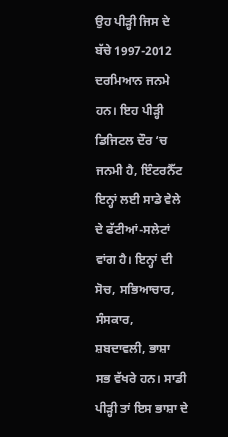ਉਹ ਪੀੜ੍ਹੀ ਜਿਸ ਦੇ ਬੱਚੇ 1997-2012 ਦਰਮਿਆਨ ਜਨਮੇ ਹਨ। ਇਹ ਪੀੜ੍ਹੀ ਡਿਜਿਟਲ ਦੌਰ ‘ਚ ਜਨਮੀ ਹੈ, ਇੰਟਰਨੈੱਟ ਇਨ੍ਹਾਂ ਲਈ ਸਾਡੇ ਵੇਲੇ ਦੇ ਫੱਟੀਆਂ-ਸਲੇਟਾਂ ਵਾਂਗ ਹੈ। ਇਨ੍ਹਾਂ ਦੀ ਸੋਚ, ਸਭਿਆਚਾਰ, ਸੰਸਕਾਰ, ਸ਼ਬਦਾਵਲੀ, ਭਾਸ਼ਾ ਸਭ ਵੱਖਰੇ ਹਨ। ਸਾਡੀ ਪੀੜ੍ਹੀ ਤਾਂ ਇਸ ਭਾਸ਼ਾ ਦੇ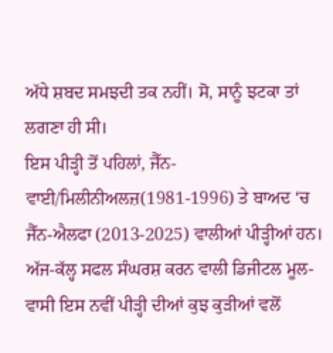ਅੱਧੇ ਸ਼ਬਦ ਸਮਝਦੀ ਤਕ ਨਹੀਂ। ਸੋ, ਸਾਨੂੰ ਝਟਕਾ ਤਾਂ ਲਗਣਾ ਹੀ ਸੀ।
ਇਸ ਪੀੜ੍ਹੀ ਤੋਂ ਪਹਿਲਾਂ, ਜੈੱਨ-ਵਾਈ/ਮਿਲੀਨੀਅਲਜ਼(1981-1996) ਤੇ ਬਾਅਦ ‘ਚ ਜੈੱਨ-ਐਲਫਾ (2013-2025) ਵਾਲੀਆਂ ਪੀੜ੍ਹੀਆਂ ਹਨ।
ਅੱਜ-ਕੱਲ੍ਹ ਸਫਲ ਸੰਘਰਸ਼ ਕਰਨ ਵਾਲੀ ਡਿਜੀਟਲ ਮੂਲ-ਵਾਸੀ ਇਸ ਨਵੀਂ ਪੀੜ੍ਹੀ ਦੀਆਂ ਕੁਝ ਕੁੜੀਆਂ ਵਲੋਂ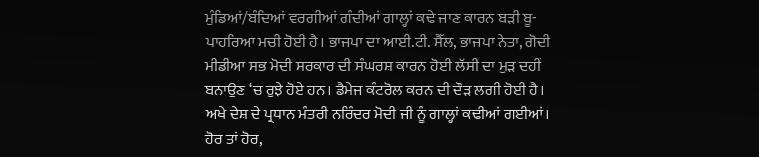ਮੁੰਡਿਆਂ/ਬੰਦਿਆਂ ਵਰਗੀਆਂ ਗੰਦੀਆਂ ਗਾਲ੍ਹਾਂ ਕਢੇ ਜਾਣ ਕਾਰਨ ਬੜੀ ਬੂ-ਪਾਹਰਿਆ ਮਚੀ ਹੋਈ ਹੈ। ਭਾਜਪਾ ਦਾ ਆਈ.ਟੀ. ਸੈੱਲ, ਭਾਜਪਾ ਨੇਤਾ, ਗੋਦੀ ਮੀਡੀਆ ਸਭ ਮੋਦੀ ਸਰਕਾਰ ਦੀ ਸੰਘਰਸ਼ ਕਾਰਨ ਹੋਈ ਲੱਸੀ ਦਾ ਮੁੜ ਦਹੀਂ ਬਨਾਉਣ ‘ਚ ਰੁਝੇ ਹੋਏ ਹਨ। ਡੈਮੇਜ ਕੰਟਰੋਲ ਕਰਨ ਦੀ ਦੌੜ ਲਗੀ ਹੋਈ ਹੈ। ਅਖੇ ਦੇਸ਼ ਦੇ ਪ੍ਰਧਾਨ ਮੰਤਰੀ ਨਰਿੰਦਰ ਮੋਦੀ ਜੀ ਨੂੰ ਗਾਲ੍ਹਾਂ ਕਢੀਆਂ ਗਈਆਂ। ਹੋਰ ਤਾਂ ਹੋਰ,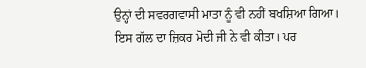ਉਨ੍ਹਾਂ ਦੀ ਸਵਰਗਵਾਸੀ ਮਾਤਾ ਨੂੰ ਵੀ ਨਹੀਂ ਬਖਸ਼ਿਆ ਗਿਆ। ਇਸ ਗੱਲ ਦਾ ਜ਼ਿਕਰ ਮੋਦੀ ਜੀ ਨੇ ਵੀ ਕੀਤਾ। ਪਰ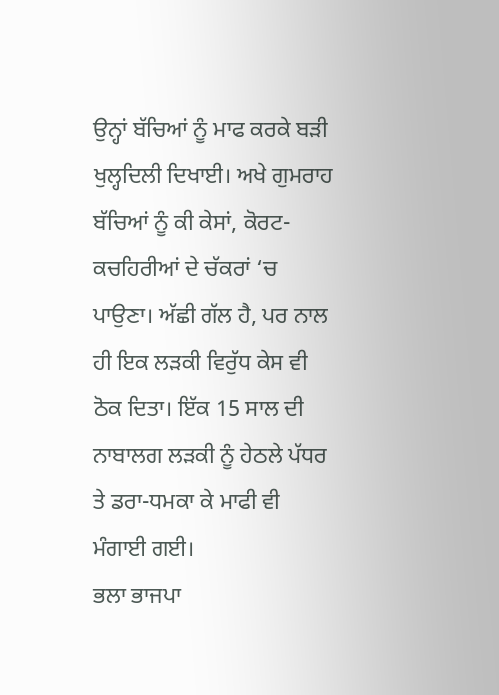ਉਨ੍ਹਾਂ ਬੱਚਿਆਂ ਨੂੰ ਮਾਫ ਕਰਕੇ ਬੜੀ ਖੁਲ੍ਹਦਿਲੀ ਦਿਖਾਈ। ਅਖੇ ਗੁਮਰਾਹ ਬੱਚਿਆਂ ਨੂੰ ਕੀ ਕੇਸਾਂ, ਕੋਰਟ-ਕਚਹਿਰੀਆਂ ਦੇ ਚੱਕਰਾਂ ‘ਚ ਪਾਉਣਾ। ਅੱਛੀ ਗੱਲ ਹੈ, ਪਰ ਨਾਲ ਹੀ ਇਕ ਲੜਕੀ ਵਿਰੁੱਧ ਕੇਸ ਵੀ ਠੋਕ ਦਿਤਾ। ਇੱਕ 15 ਸਾਲ ਦੀ ਨਾਬਾਲਗ ਲੜਕੀ ਨੂੰ ਹੇਠਲੇ ਪੱਧਰ ਤੇ ਡਰਾ-ਧਮਕਾ ਕੇ ਮਾਫੀ ਵੀ ਮੰਗਾਈ ਗਈ।
ਭਲਾ ਭਾਜਪਾ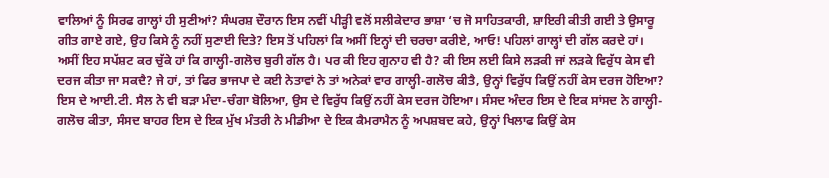ਵਾਲਿਆਂ ਨੂੰ ਸਿਰਫ ਗਾਲ੍ਹਾਂ ਹੀ ਸੁਣੀਆਂ? ਸੰਘਰਸ਼ ਦੌਰਾਨ ਇਸ ਨਵੀਂ ਪੀੜ੍ਹੀ ਵਲੋਂ ਸਲੀਕੇਦਾਰ ਭਾਸ਼ਾ ‘ਚ ਜੋ ਸਾਹਿਤਕਾਰੀ, ਸ਼ਾਇਰੀ ਕੀਤੀ ਗਈ ਤੇ ਉਸਾਰੂ ਗੀਤ ਗਾਏ ਗਏ, ਉਹ ਕਿਸੇ ਨੂੰ ਨਹੀਂ ਸੁਣਾਈ ਦਿਤੇ? ਇਸ ਤੋਂ ਪਹਿਲਾਂ ਕਿ ਅਸੀਂ ਇਨ੍ਹਾਂ ਦੀ ਚਰਚਾ ਕਰੀਏ, ਆਓ! ਪਹਿਲਾਂ ਗਾਲ੍ਹਾਂ ਦੀ ਗੱਲ ਕਰਦੇ ਹਾਂ।
ਅਸੀਂ ਇਹ ਸਪੱਸ਼ਟ ਕਰ ਚੁੱਕੇ ਹਾਂ ਕਿ ਗਾਲ੍ਹੀ-ਗਲੋਚ ਬੁਰੀ ਗੱਲ ਹੈ। ਪਰ ਕੀ ਇਹ ਗੁਨਾਹ ਵੀ ਹੈ? ਕੀ ਇਸ ਲਈ ਕਿਸੇ ਲੜਕੀ ਜਾਂ ਲੜਕੇ ਵਿਰੁੱਧ ਕੇਸ ਵੀ ਦਰਜ ਕੀਤਾ ਜਾ ਸਕਦੈ? ਜੇ ਹਾਂ, ਤਾਂ ਫਿਰ ਭਾਜਪਾ ਦੇ ਕਈ ਨੇਤਾਵਾਂ ਨੇ ਤਾਂ ਅਨੇਕਾਂ ਵਾਰ ਗਾਲ੍ਹੀ-ਗਲੋਚ ਕੀਤੈ, ਉਨ੍ਹਾਂ ਵਿਰੁੱਧ ਕਿਉਂ ਨਹੀਂ ਕੇਸ ਦਰਜ ਹੋਇਆ? ਇਸ ਦੇ ਆਈ.ਟੀ. ਸੈਲ ਨੇ ਵੀ ਬੜਾ ਮੰਦਾ-ਚੰਗਾ ਬੋਲਿਆ, ਉਸ ਦੇ ਵਿਰੁੱਧ ਕਿਉਂ ਨਹੀਂ ਕੇਸ ਦਰਜ ਹੋਇਆ। ਸੰਸਦ ਅੰਦਰ ਇਸ ਦੇ ਇਕ ਸਾਂਸਦ ਨੇ ਗਾਲ੍ਹੀ-ਗਲੋਚ ਕੀਤਾ, ਸੰਸਦ ਬਾਹਰ ਇਸ ਦੇ ਇਕ ਮੁੱਖ ਮੰਤਰੀ ਨੇ ਮੀਡੀਆ ਦੇ ਇਕ ਕੈਮਰਾਮੈਨ ਨੂੰ ਅਪਸ਼ਬਦ ਕਹੇ, ਉਨ੍ਹਾਂ ਖਿਲਾਫ ਕਿਉਂ ਕੇਸ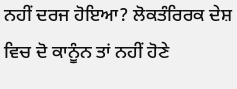ਨਹੀਂ ਦਰਜ ਹੋਇਆ? ਲੋਕਤੰਰਿਰਕ ਦੇਸ਼ ਵਿਚ ਦੋ ਕਾਨੂੰਨ ਤਾਂ ਨਹੀਂ ਹੋਣੇ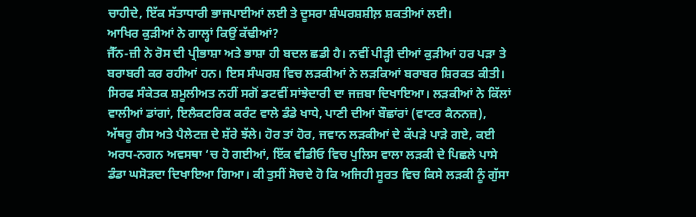ਚਾਹੀਦੇ, ਇੱਕ ਸੱਤਾਧਾਰੀ ਭਾਜਪਾਈਆਂ ਲਈ ਤੇ ਦੂਸਰਾ ਸ਼ੰਘਰਸ਼ਸ਼ੀਲ਼ ਸ਼ਕਤੀਆਂ ਲਈ।
ਆਖਿਰ ਕੁੜੀਆਂ ਨੇ ਗਾਲ੍ਹਾਂ ਕਿਉਂ ਕੱਢੀਆਂ?
ਜੈੱਨ-ਜ਼ੀ ਨੇ ਰੋਸ ਦੀ ਪ੍ਰੀਭਾਸ਼ਾ ਅਤੇ ਭਾਸ਼ਾ ਹੀ ਬਦਲ ਛਡੀ ਹੈ। ਨਵੀਂ ਪੀੜ੍ਹੀ ਦੀਆਂ ਕੁੜੀਆਂ ਹਰ ਪੜਾ ਤੇ ਬਰਾਬਰੀ ਕਰ ਰਹੀਆਂ ਹਨ। ਇਸ ਸੰਘਰਸ਼ ਵਿਚ ਲੜਕੀਆਂ ਨੇ ਲੜਕਿਆਂ ਬਰਾਬਰ ਸ਼ਿਰਕਤ ਕੀਤੀ। ਸਿਰਫ ਸੰਕੇਤਕ ਸ਼ਮੂਲੀਅਤ ਨਹੀਂ ਸਗੋਂ ਡਟਵੀਂ ਸਾਂਝੇਦਾਰੀ ਦਾ ਜਜ਼ਬਾ ਦਿਖਾਇਆ। ਲੜਕੀਆਂ ਨੇ ਕਿੱਲਾਂ ਵਾਲੀਆਂ ਡਾਂਗਾਂ, ਇਲੈਕਟਰਿਕ ਕਰੰਟ ਵਾਲੇ ਡੰਡੇ ਖਾਧੇ, ਪਾਣੀ ਦੀਆਂ ਬੌਛਾਂਰਾਂ (ਵਾਟਰ ਕੈਨਨਜ਼), ਅੱਥਰੂ ਗੈਸ ਅਤੇ ਪੈਲੇਟਜ਼ ਦੇ ਸ਼ੱਰੇ ਝੱਲੇ। ਹੋਰ ਤਾਂ ਹੋਰ, ਜਵਾਨ ਲੜਕੀਆਂ ਦੇ ਕੱਪੜੇ ਪਾੜੇ ਗਏ, ਕਈ ਅਰਧ-ਨਗਨ ਅਵਸਥਾ ‘ਚ ਹੋ ਗਈਆਂ, ਇੱਕ ਵੀਡੀਓ ਵਿਚ ਪੁਲਿਸ ਵਾਲਾ ਲੜਕੀ ਦੇ ਪਿਛਲੇ ਪਾਸੇ ਡੰਡਾ ਘਸੋੜਦਾ ਦਿਖਾਇਆ ਗਿਆ। ਕੀ ਤੁਸੀਂ ਸੋਚਦੇ ਹੋ ਕਿ ਅਜਿਹੀ ਸੂਰਤ ਵਿਚ ਕਿਸੇ ਲੜਕੀ ਨੂੰ ਗੁੱਸਾ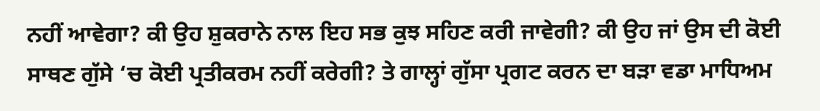ਨਹੀਂ ਆਵੇਗਾ? ਕੀ ਉਹ ਸ਼ੁਕਰਾਨੇ ਨਾਲ ਇਹ ਸਭ ਕੁਝ ਸਹਿਣ ਕਰੀ ਜਾਵੇਗੀ? ਕੀ ਉਹ ਜਾਂ ਉਸ ਦੀ ਕੋਈ ਸਾਥਣ ਗੁੱਸੇ ‘ਚ ਕੋਈ ਪ੍ਰਤੀਕਰਮ ਨਹੀਂ ਕਰੇਗੀ? ਤੇ ਗਾਲ੍ਹਾਂ ਗੁੱਸਾ ਪ੍ਰਗਟ ਕਰਨ ਦਾ ਬੜਾ ਵਡਾ ਮਾਧਿਅਮ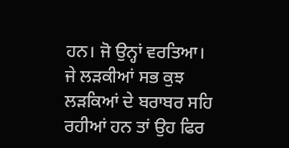ਹਨ। ਜੋ ਉਨ੍ਹਾਂ ਵਰਤਿਆ।
ਜੇ ਲੜਕੀਆਂ ਸਭ ਕੁਝ ਲੜਕਿਆਂ ਦੇ ਬਰਾਬਰ ਸਹਿ ਰਹੀਆਂ ਹਨ ਤਾਂ ਉਹ ਫਿਰ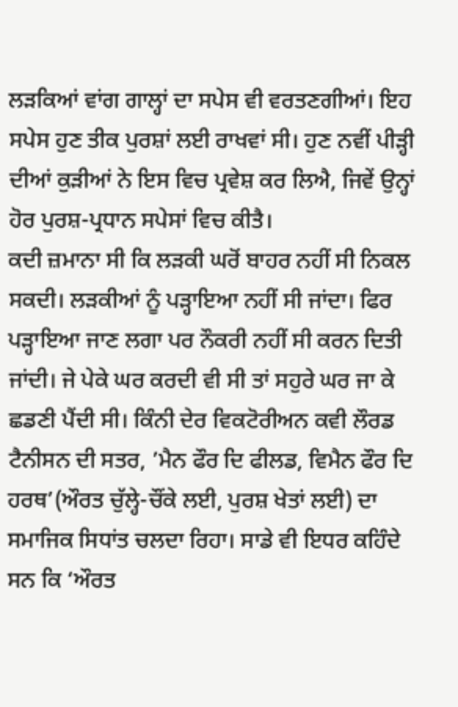ਲੜਕਿਆਂ ਵਾਂਗ ਗਾਲ੍ਹਾਂ ਦਾ ਸਪੇਸ ਵੀ ਵਰਤਣਗੀਆਂ। ਇਹ ਸਪੇਸ ਹੁਣ ਤੀਕ ਪੁਰਸ਼ਾਂ ਲਈ ਰਾਖਵਾਂ ਸੀ। ਹੁਣ ਨਵੀਂ ਪੀੜ੍ਹੀ ਦੀਆਂ ਕੁੜੀਆਂ ਨੇ ਇਸ ਵਿਚ ਪ੍ਰਵੇਸ਼ ਕਰ ਲਿਐ, ਜਿਵੇਂ ਉਨ੍ਹਾਂ ਹੋਰ ਪੁਰਸ਼-ਪ੍ਰਧਾਨ ਸਪੇਸਾਂ ਵਿਚ ਕੀਤੈ।
ਕਦੀ ਜ਼ਮਾਨਾ ਸੀ ਕਿ ਲੜਕੀ ਘਰੋਂ ਬਾਹਰ ਨਹੀਂ ਸੀ ਨਿਕਲ ਸਕਦੀ। ਲੜਕੀਆਂ ਨੂੰ ਪੜ੍ਹਾਇਆ ਨਹੀਂ ਸੀ ਜਾਂਦਾ। ਫਿਰ ਪੜ੍ਹਾਇਆ ਜਾਣ ਲਗਾ ਪਰ ਨੌਕਰੀ ਨਹੀਂ ਸੀ ਕਰਨ ਦਿਤੀ ਜਾਂਦੀ। ਜੇ ਪੇਕੇ ਘਰ ਕਰਦੀ ਵੀ ਸੀ ਤਾਂ ਸਹੁਰੇ ਘਰ ਜਾ ਕੇ ਛਡਣੀ ਪੈਂਦੀ ਸੀ। ਕਿੰਨੀ ਦੇਰ ਵਿਕਟੋਰੀਅਨ ਕਵੀ ਲੌਰਡ ਟੈਨੀਸਨ ਦੀ ਸਤਰ, ’ਮੈਨ ਫੌਰ ਦਿ ਫੀਲਡ, ਵਿਮੈਨ ਫੌਰ ਦਿ ਹਰਥ’(ਔਰਤ ਚੁੱਲ੍ਹੇ-ਚੌਂਕੇ ਲਈ, ਪੁਰਸ਼ ਖੇਤਾਂ ਲਈ) ਦਾ ਸਮਾਜਿਕ ਸਿਧਾਂਤ ਚਲਦਾ ਰਿਹਾ। ਸਾਡੇ ਵੀ ਇਧਰ ਕਹਿੰਦੇ ਸਨ ਕਿ ‘ਔਰਤ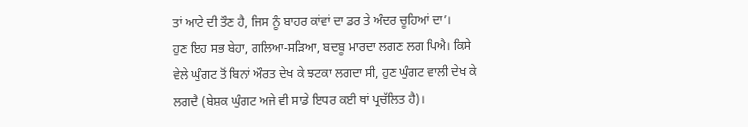ਤਾਂ ਆਟੇ ਦੀ ਤੌਣ ਹੈ, ਜਿਸ ਨੂੰ ਬਾਹਰ ਕਾਂਵਾਂ ਦਾ ਡਰ ਤੇ ਅੰਦਰ ਚੂਹਿਆਂ ਦਾ’।
ਹੁਣ ਇਹ ਸਭ ਬੇਹਾ, ਗਲਿਆ-ਸੜਿਆ, ਬਦਬੂ ਮਾਰਦਾ ਲਗਣ ਲਗ ਪਿਐ। ਕਿਸੇ ਵੇਲੇ ਘੁੰਗਟ ਤੋਂ ਬਿਨਾਂ ਔਰਤ ਦੇਖ ਕੇ ਝਟਕਾ ਲਗਦਾ ਸੀ, ਹੁਣ ਘੁੰਗਟ ਵਾਲੀ ਦੇਖ ਕੇ ਲਗਦੈ (ਬੇਸ਼ਕ ਘੁੰਗਟ ਅਜੇ ਵੀ ਸਾਡੇ ਇਧਰ ਕਈ ਥਾਂ ਪ੍ਰਚੱਲਿਤ ਹੈ)।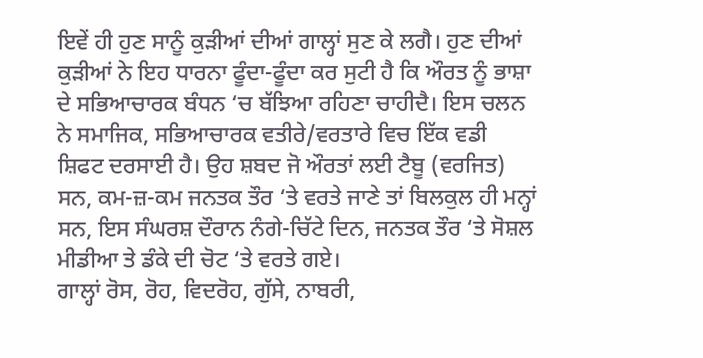ਇਵੇਂ ਹੀ ਹੁਣ ਸਾਨੂੰ ਕੁੜੀਆਂ ਦੀਆਂ ਗਾਲ੍ਹਾਂ ਸੁਣ ਕੇ ਲਗੈ। ਹੁਣ ਦੀਆਂ ਕੁੜੀਆਂ ਨੇ ਇਹ ਧਾਰਨਾ ਫੂੰਦਾ-ਫੂੰਦਾ ਕਰ ਸੁਟੀ ਹੈ ਕਿ ਔਰਤ ਨੂੰ ਭਾਸ਼ਾ ਦੇ ਸਭਿਆਚਾਰਕ ਬੰਧਨ ‘ਚ ਬੱਝਿਆ ਰਹਿਣਾ ਚਾਹੀਦੈ। ਇਸ ਚਲਨ ਨੇ ਸਮਾਜਿਕ, ਸਭਿਆਚਾਰਕ ਵਤੀਰੇ/ਵਰਤਾਰੇ ਵਿਚ ਇੱਕ ਵਡੀ ਸ਼ਿਫਟ ਦਰਸਾਈ ਹੈ। ਉਹ ਸ਼ਬਦ ਜੋ ਔਰਤਾਂ ਲਈ ਟੈਬੂ (ਵਰਜਿਤ) ਸਨ, ਕਮ-ਜ਼-ਕਮ ਜਨਤਕ ਤੌਰ ‘ਤੇ ਵਰਤੇ ਜਾਣੇ ਤਾਂ ਬਿਲਕੁਲ ਹੀ ਮਨ੍ਹਾਂ ਸਨ, ਇਸ ਸੰਘਰਸ਼ ਦੌਰਾਨ ਨੰਗੇ-ਚਿੱਟੇ ਦਿਨ, ਜਨਤਕ ਤੌਰ ‘ਤੇ ਸੋਸ਼ਲ ਮੀਡੀਆ ਤੇ ਡੰਕੇ ਦੀ ਚੋਟ ‘ਤੇ ਵਰਤੇ ਗਏ।
ਗਾਲ੍ਹਾਂ ਰੋਸ, ਰੋਹ, ਵਿਦਰੋਹ, ਗੁੱਸੇ, ਨਾਬਰੀ,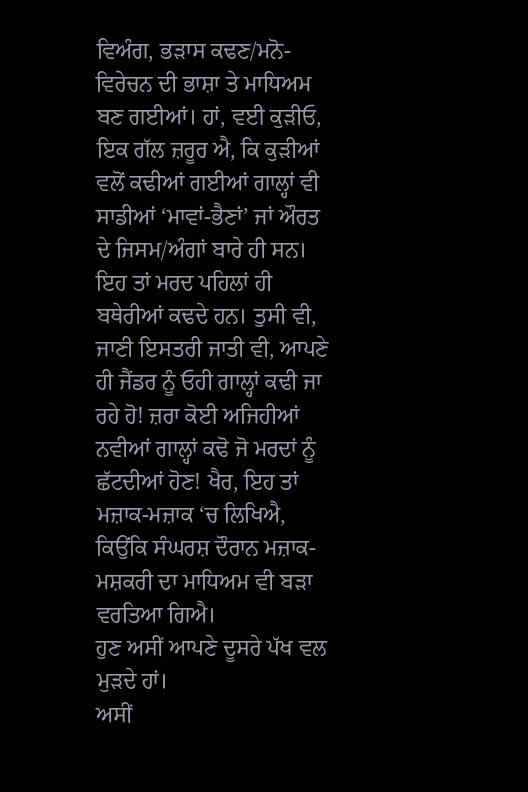ਵਿਅੰਗ, ਭੜਾਸ ਕਢਣ/ਮਨੋ-ਵਿਰੇਚਨ ਦੀ ਭਾਸ਼ਾ ਤੇ ਮਾਧਿਅਮ ਬਣ ਗਈਆਂ। ਹਾਂ, ਵਈ ਕੁੜੀਓ, ਇਕ ਗੱਲ ਜ਼ਰੂਰ ਐ, ਕਿ ਕੁੜੀਆਂ ਵਲੋਂ ਕਢੀਆਂ ਗਈਆਂ ਗਾਲ੍ਹਾਂ ਵੀ ਸਾਡੀਆਂ ‘ਮਾਵਾਂ-ਭੈਣਾਂ’ ਜਾਂ ਔਰਤ ਦੇ ਜਿਸਮ/ਅੰਗਾਂ ਬਾਰੇ ਹੀ ਸਨ। ਇਹ ਤਾਂ ਮਰਦ ਪਹਿਲਾਂ ਹੀ ਬਥੇਰੀਆਂ ਕਢਦੇ ਹਨ। ਤੁਸੀ ਵੀ, ਜਾਣੀ ਇਸਤਰੀ ਜਾਤੀ ਵੀ, ਆਪਣੇ ਹੀ ਜੈਂਡਰ ਨੂੰ ਓਹੀ ਗਾਲ੍ਹਾਂ ਕਢੀ ਜਾ ਰਹੇ ਹੋ! ਜ਼ਰਾ ਕੋਈ ਅਜਿਹੀਆਂ ਨਵੀਆਂ ਗਾਲ੍ਹਾਂ ਕਢੋ ਜੋ ਮਰਦਾਂ ਨੂੰ ਛੱਟਦੀਆਂ ਹੋਣ! ਖੈਰ, ਇਹ ਤਾਂ ਮਜ਼ਾਕ-ਮਜ਼ਾਕ ‘ਚ ਲਿਖਿਐ, ਕਿਉਂਕਿ ਸੰਘਰਸ਼ ਦੌਰਾਨ ਮਜ਼ਾਕ-ਮਸ਼ਕਰੀ ਦਾ ਮਾਧਿਅਮ ਵੀ ਬੜਾ ਵਰਤਿਆ ਗਿਐ।
ਹੁਣ ਅਸੀਂ ਆਪਣੇ ਦੂਸਰੇ ਪੱਖ ਵਲ ਮੁੜਦੇ ਹਾਂ।
ਅਸੀਂ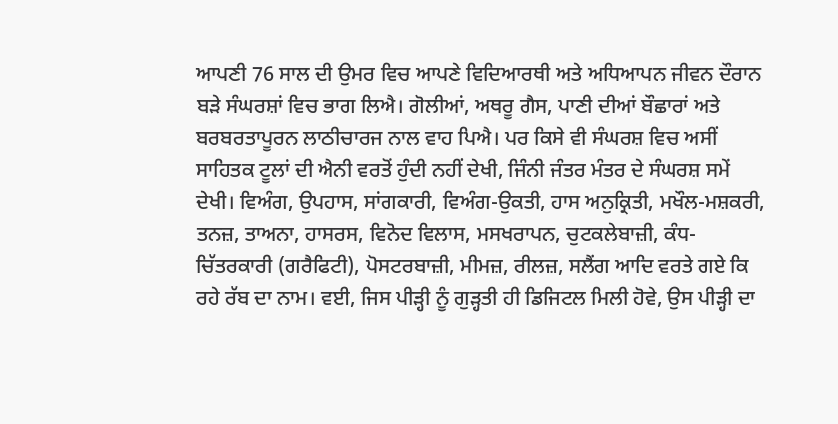ਆਪਣੀ 76 ਸਾਲ ਦੀ ਉਮਰ ਵਿਚ ਆਪਣੇ ਵਿਦਿਆਰਥੀ ਅਤੇ ਅਧਿਆਪਨ ਜੀਵਨ ਦੌਰਾਨ ਬੜੇ ਸੰਘਰਸ਼ਾਂ ਵਿਚ ਭਾਗ ਲਿਐ। ਗੋਲੀਆਂ, ਅਥਰੂ ਗੈਸ, ਪਾਣੀ ਦੀਆਂ ਬੌਛਾਰਾਂ ਅਤੇ ਬਰਬਰਤਾਪੂਰਨ ਲਾਠੀਚਾਰਜ ਨਾਲ ਵਾਹ ਪਿਐ। ਪਰ ਕਿਸੇ ਵੀ ਸੰਘਰਸ਼ ਵਿਚ ਅਸੀਂ ਸਾਹਿਤਕ ਟੂਲਾਂ ਦੀ ਐਨੀ ਵਰਤੋਂ ਹੁੰਦੀ ਨਹੀਂ ਦੇਖੀ, ਜਿੰਨੀ ਜੰਤਰ ਮੰਤਰ ਦੇ ਸੰਘਰਸ਼ ਸਮੇਂ ਦੇਖੀ। ਵਿਅੰਗ, ਉਪਹਾਸ, ਸਾਂਗਕਾਰੀ, ਵਿਅੰਗ-ਉਕਤੀ, ਹਾਸ ਅਨੁਕ੍ਰਿਤੀ, ਮਖੌਲ-ਮਸ਼ਕਰੀ, ਤਨਜ਼, ਤਾਅਨਾ, ਹਾਸਰਸ, ਵਿਨੋਦ ਵਿਲਾਸ, ਮਸਖਰਾਪਨ, ਚੁਟਕਲੇਬਾਜ਼ੀ, ਕੰਧ-ਚਿੱਤਰਕਾਰੀ (ਗਰੈਫਿਟੀ), ਪੋਸਟਰਬਾਜ਼ੀ, ਮੀਮਜ਼, ਰੀਲਜ਼, ਸਲੈਂਗ ਆਦਿ ਵਰਤੇ ਗਏ ਕਿ ਰਹੇ ਰੱਬ ਦਾ ਨਾਮ। ਵਈ, ਜਿਸ ਪੀੜ੍ਹੀ ਨੂੰ ਗੁੜ੍ਹਤੀ ਹੀ ਡਿਜਿਟਲ ਮਿਲੀ ਹੋਵੇ, ਉਸ ਪੀੜ੍ਹੀ ਦਾ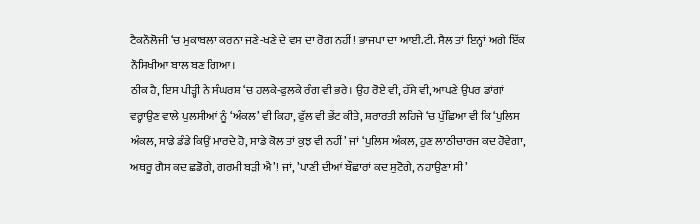ਟੈਕਨੌਲੋਜੀ ‘ਚ ਮੁਕਾਬਲਾ ਕਰਨਾ ਜਣੇ-ਖਣੇ ਦੇ ਵਸ ਦਾ ਰੋਗ ਨਹੀਂ! ਭਾਜਪਾ ਦਾ ਆਈ.ਟੀ. ਸੈਲ ਤਾਂ ਇਨ੍ਹਾਂ ਅਗੇ ਇੱਕ ਨੌਸਿਖੀਆ ਬਾਲ ਬਣ ਗਿਆ।
ਠੀਕ ਹੈ, ਇਸ ਪੀੜ੍ਹੀ ਨੇ ਸੰਘਰਸ਼ ‘ਚ ਹਲਕੇ-ਫੁਲਕੇ ਰੰਗ ਵੀ ਭਰੇ। ਉਹ ਰੋਏ ਵੀ, ਹੱਸੇ ਵੀ, ਆਪਣੇ ਉਪਰ ਡਾਂਗਾਂ ਵਰ੍ਹਾਉਣ ਵਾਲੇ ਪੁਲਸੀਆਂ ਨੂੰ ‘ਅੰਕਲ’ ਵੀ ਕਿਹਾ, ਫੁੱਲ ਵੀ ਭੇਂਟ ਕੀਤੇ, ਸ਼ਰਾਰਤੀ ਲਹਿਜੇ ‘ਚ ਪੁੱਛਿਆ ਵੀ ਕਿ ‘ਪੁਲਿਸ ਅੰਕਲ, ਸਾਡੇ ਡੰਡੇ ਕਿਉਂ ਮਾਰਦੇ ਹੋ, ਸਾਡੇ ਕੋਲ ਤਾਂ ਕੁਝ ਵੀ ਨਹੀਂ’ ਜਾਂ ‘ਪੁਲਿਸ ਅੰਕਲ, ਹੁਣ ਲਾਠੀਚਾਰਜ ਕਦ ਹੋਵੇਗਾ, ਅਥਰੂ ਗੈਸ ਕਦ ਛਡੋਗੇ, ਗਰਮੀ ਬੜੀ ਐ’! ਜਾਂ, ’ਪਾਣੀ ਦੀਆਂ ਬੌਛਾਰਾਂ ਕਦ ਸੁਟੋਗੇ, ਨਹਾਉਣਾ ਸੀ’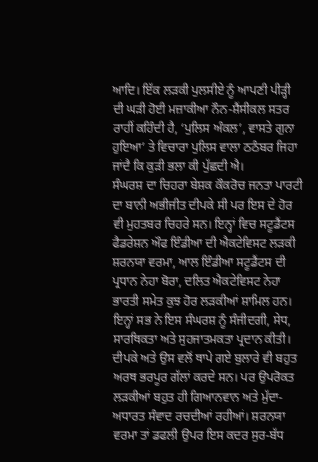ਆਦਿ। ਇੱਕ ਲੜਕੀ ਪੁਲਸੀਏ ਨੂੰ ਆਪਣੀ ਪੀੜ੍ਹੀ ਦੀ ਘੜੀ ਹੋਈ ਮਜ਼ਾਕੀਆ ਨੌਨ-ਸ਼ੈਂਸੀਕਲ ਸਤਰ ਰਾਹੀਂ ਕਹਿੰਦੀ ਹੈ, ‘ਪੁਲਿਸ ਅੰਕਲ’, ਵਾਸਤੇ ਗੁਨਾ ਹੁਇਆ’ ਤੇ ਵਿਚਾਰਾ ਪੁਲਿਸ ਵਾਲਾ ਠਠੰਬਰ ਜਿਹਾ ਜਾਂਦੈ ਕਿ ਕੁੜੀ ਭਲਾ ਕੀ ਪੁੱਛਦੀ ਐ।
ਸੰਘਰਸ਼ ਦਾ ਚਿਹਰਾ ਬੇਸ਼ਕ ਕੌਕਰੋਚ ਜਨਤਾ ਪਾਰਟੀ ਦਾ ਬਾਨੀ ਅਭੀਜੀਤ ਦੀਪਕੇ ਸੀ ਪਰ ਇਸ ਦੇ ਹੋਰ ਵੀ ਮੁਹਤਬਰ ਚਿਹਰੇ ਸਨ। ਇਨ੍ਹਾਂ ਵਿਚ ਸਟੂਡੈਂਟਸ ਫੈਡਰੇਸ਼ਨ ਔਫ ਇੰਡੀਆ ਦੀ ਐਕਟੇਵਿਸਟ ਲੜਕੀ ਸ਼ਰਨਯਾ ਵਰਮਾ, ਆਲ ਇੰਡੀਆ ਸਟੂਡੈਂਟਸ ਦੀ ਪ੍ਰਧਾਨ ਨੇਹਾ ਬੋਰਾ, ਦਲਿਤ ਐਕਟੇਵਿਸਟ ਨੇਹਾ ਭਾਰਤੀ ਸਮੇਤ ਕੁਝ ਹੋਰ ਲੜਕੀਆਂ ਸ਼ਾਮਿਲ ਹਨ। ਇਨ੍ਹਾਂ ਸਭ ਨੇ ਇਸ ਸੰਘਰਸ਼ ਨੂੰ ਸੰਜੀਦਗੀ, ਸੇਧ, ਸਾਰਥਿਕਤਾ ਅਤੇ ਸੁਹਜਾਤਮਕਤਾ ਪ੍ਰਦਾਨ ਕੀਤੀ। ਦੀਪਕੇ ਅਤੇ ਉਸ ਵਲੋਂ ਥਾਪੇ ਗਏ ਬੁਲਾਰੇ ਵੀ ਬਹੁਤ ਅਰਥ ਭਰਪੂਰ ਗੱਲਾਂ ਕਰਦੇ ਸਨ। ਪਰ ਉਪਰੋਕਤ ਲੜਕੀਆਂ ਬਹੁਤ ਹੀ ਗਿਆਨਵਾਨ ਅਤੇ ਮੁੱਦਾ-ਅਧਾਰਤ ਸੰਵਾਦ ਰਚਦੀਆਂ ਰਹੀਆਂ। ਸ਼ਰਨਯਾ ਵਰਮਾ ਤਾਂ ਡਫਲੀ ਉਪਰ ਇਸ ਕਦਰ ਸੁਰ-ਬੱਧ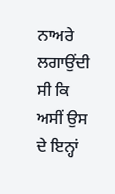ਨਾਅਰੇ ਲਗਾਉਂਦੀ ਸੀ ਕਿ ਅਸੀਂ ਉਸ ਦੇ ਇਨ੍ਹਾਂ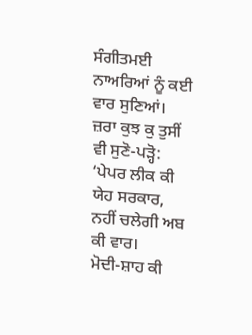ਸੰਗੀਤਮਈ ਨਾਅਰਿਆਂ ਨੂੰ ਕਈ ਵਾਰ ਸੁਣਿਆਂ। ਜ਼ਰਾ ਕੁਝ ਕੁ ਤੁਸੀਂ ਵੀ ਸੁਣੋ-ਪੜ੍ਹੋ:
‘ਪੇਪਰ ਲੀਕ ਕੀ ਯੇਹ ਸਰਕਾਰ, ਨਹੀਂ ਚਲੇਗੀ ਅਬ ਕੀ ਵਾਰ।
ਮੋਦੀ-ਸ਼ਾਹ ਕੀ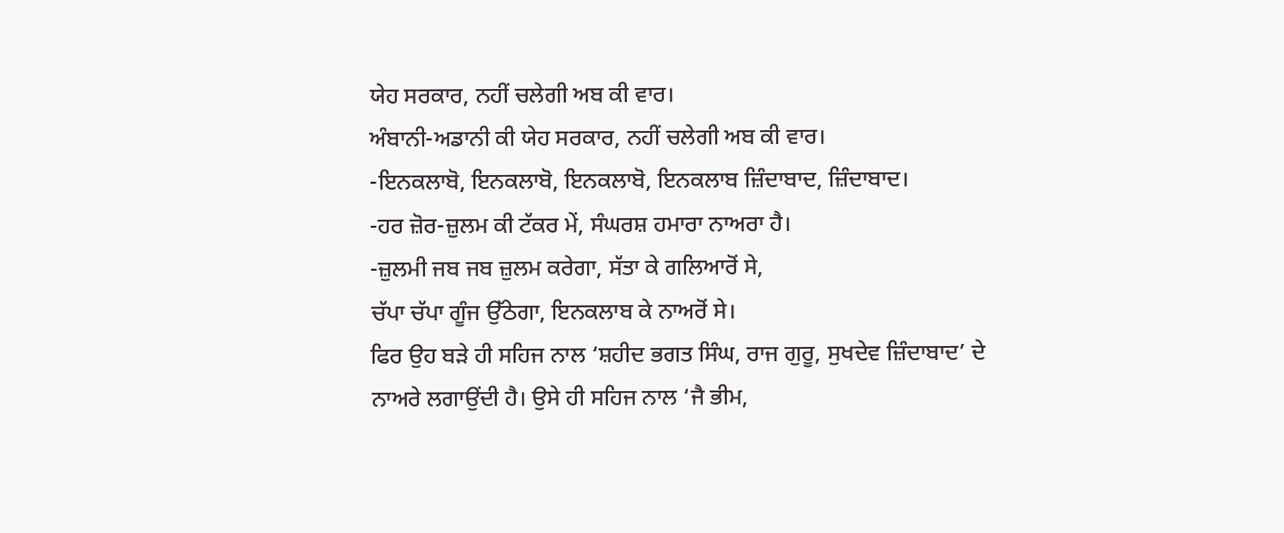ਯੇਹ ਸਰਕਾਰ, ਨਹੀਂ ਚਲੇਗੀ ਅਬ ਕੀ ਵਾਰ।
ਅੰਬਾਨੀ-ਅਡਾਨੀ ਕੀ ਯੇਹ ਸਰਕਾਰ, ਨਹੀਂ ਚਲੇਗੀ ਅਬ ਕੀ ਵਾਰ।
-ਇਨਕਲਾਬੋ, ਇਨਕਲਾਬੋ, ਇਨਕਲਾਬੋ, ਇਨਕਲਾਬ ਜ਼ਿੰਦਾਬਾਦ, ਜ਼ਿੰਦਾਬਾਦ।
-ਹਰ ਜ਼ੋਰ-ਜ਼ੁਲਮ ਕੀ ਟੱਕਰ ਮੇਂ, ਸੰਘਰਸ਼ ਹਮਾਰਾ ਨਾਅਰਾ ਹੈ।
-ਜ਼ੁਲਮੀ ਜਬ ਜਬ ਜ਼ੁਲਮ ਕਰੇਗਾ, ਸੱਤਾ ਕੇ ਗਲਿਆਰੋਂ ਸੇ,
ਚੱਪਾ ਚੱਪਾ ਗੂੰਜ ਉੱਠੇਗਾ, ਇਨਕਲਾਬ ਕੇ ਨਾਅਰੋਂ ਸੇ।
ਫਿਰ ਉਹ ਬੜੇ ਹੀ ਸਹਿਜ ਨਾਲ ‘ਸ਼ਹੀਦ ਭਗਤ ਸਿੰਘ, ਰਾਜ ਗੁਰੂ, ਸੁਖਦੇਵ ਜ਼ਿੰਦਾਬਾਦ’ ਦੇ ਨਾਅਰੇ ਲਗਾਉਂਦੀ ਹੈ। ਉਸੇ ਹੀ ਸਹਿਜ ਨਾਲ ‘ਜੈ ਭੀਮ,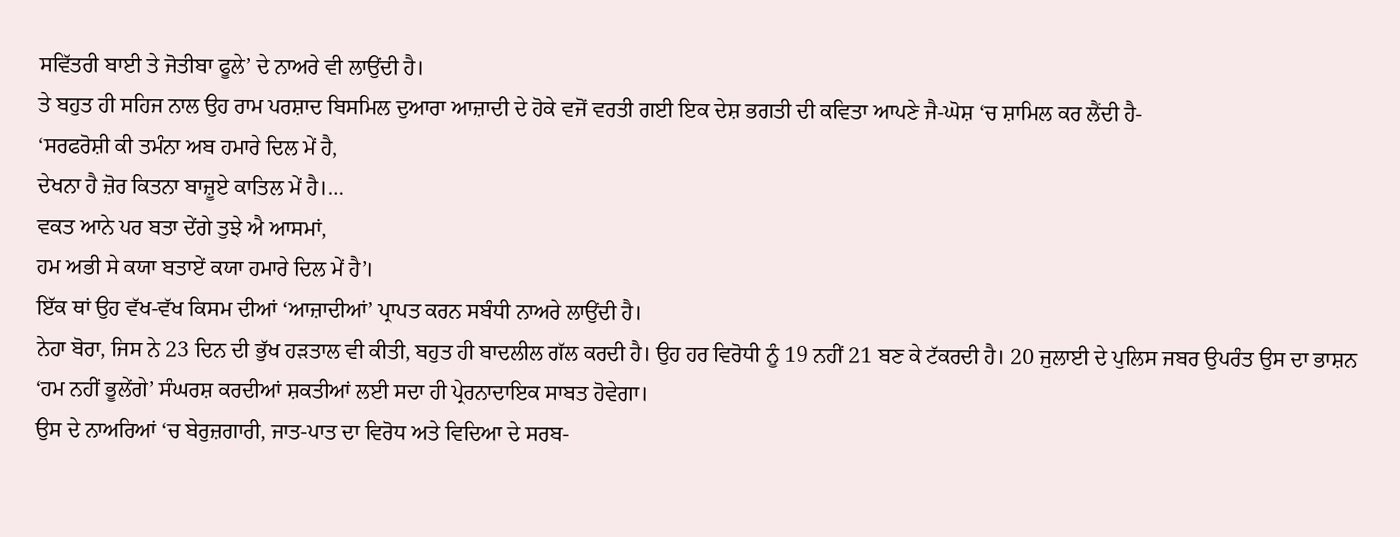ਸਵਿੱਤਰੀ ਬਾਈ ਤੇ ਜੋਤੀਬਾ ਫੂਲੇ’ ਦੇ ਨਾਅਰੇ ਵੀ ਲਾਉਂਦੀ ਹੈ।
ਤੇ ਬਹੁਤ ਹੀ ਸਹਿਜ ਨਾਲ ਉਹ ਰਾਮ ਪਰਸ਼ਾਦ ਬਿਸਮਿਲ ਦੁਆਰਾ ਆਜ਼ਾਦੀ ਦੇ ਹੋਕੇ ਵਜੋਂ ਵਰਤੀ ਗਈ ਇਕ ਦੇਸ਼ ਭਗਤੀ ਦੀ ਕਵਿਤਾ ਆਪਣੇ ਜੈ-ਘੋਸ਼ ‘ਚ ਸ਼ਾਮਿਲ ਕਰ ਲੈਂਦੀ ਹੈ-
‘ਸਰਫਰੋਸ਼ੀ ਕੀ ਤਮੰਨਾ ਅਬ ਹਮਾਰੇ ਦਿਲ ਮੇਂ ਹੈ,
ਦੇਖਨਾ ਹੈ ਜ਼ੋਰ ਕਿਤਨਾ ਬਾਜ਼ੂਏ ਕਾਤਿਲ ਮੇਂ ਹੈ।…
ਵਕਤ ਆਨੇ ਪਰ ਬਤਾ ਦੇਂਗੇ ਤੁਝੇ ਐ ਆਸਮਾਂ,
ਹਮ ਅਭੀ ਸੇ ਕਯਾ ਬਤਾਏਂ ਕਯਾ ਹਮਾਰੇ ਦਿਲ ਮੇਂ ਹੈ’।
ਇੱਕ ਥਾਂ ਉਹ ਵੱਖ-ਵੱਖ ਕਿਸਮ ਦੀਆਂ ‘ਆਜ਼ਾਦੀਆਂ’ ਪ੍ਰਾਪਤ ਕਰਨ ਸਬੰਧੀ ਨਾਅਰੇ ਲਾਉਂਦੀ ਹੈ।
ਨੇਹਾ ਬੋਰਾ, ਜਿਸ ਨੇ 23 ਦਿਨ ਦੀ ਭੁੱਖ ਹੜਤਾਲ ਵੀ ਕੀਤੀ, ਬਹੁਤ ਹੀ ਬਾਦਲੀਲ ਗੱਲ ਕਰਦੀ ਹੈ। ਉਹ ਹਰ ਵਿਰੋਧੀ ਨੂੰ 19 ਨਹੀਂ 21 ਬਣ ਕੇ ਟੱਕਰਦੀ ਹੈ। 20 ਜੁਲਾਈ ਦੇ ਪੁਲਿਸ ਜਬਰ ਉਪਰੰਤ ਉਸ ਦਾ ਭਾਸ਼ਨ ‘ਹਮ ਨਹੀਂ ਭੂਲੇਂਗੇ’ ਸੰਘਰਸ਼ ਕਰਦੀਆਂ ਸ਼ਕਤੀਆਂ ਲਈ ਸਦਾ ਹੀ ਪ੍ਰੇਰਨਾਦਾਇਕ ਸਾਬਤ ਹੋਵੇਗਾ।
ਉਸ ਦੇ ਨਾਅਰਿਆਂ ‘ਚ ਬੇਰੁਜ਼ਗਾਰੀ, ਜਾਤ-ਪਾਤ ਦਾ ਵਿਰੋਧ ਅਤੇ ਵਿਦਿਆ ਦੇ ਸਰਬ-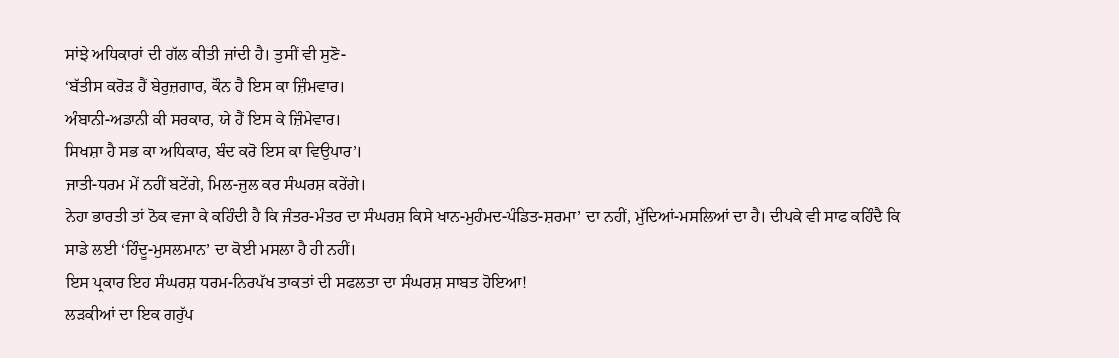ਸਾਂਝੇ ਅਧਿਕਾਰਾਂ ਦੀ ਗੱਲ ਕੀਤੀ ਜਾਂਦੀ ਹੈ। ਤੁਸੀਂ ਵੀ ਸੁਣੋ-
‘ਬੱਤੀਸ ਕਰੋੜ ਹੈਂ ਬੇਰੁਜ਼ਗਾਰ, ਕੌਨ ਹੈ ਇਸ ਕਾ ਜ਼ਿੰਮਵਾਰ।
ਅੰਬਾਨੀ-ਅਡਾਨੀ ਕੀ ਸਰਕਾਰ, ਯੇ ਹੈਂ ਇਸ ਕੇ ਜ਼ਿੰਮੇਵਾਰ।
ਸਿਖਸ਼ਾ ਹੈ ਸਭ ਕਾ ਅਧਿਕਾਰ, ਬੰਦ ਕਰੋ ਇਸ ਕਾ ਵਿਉਪਾਰ’।
ਜਾਤੀ-ਧਰਮ ਮੇਂ ਨਹੀਂ ਬਟੇਂਗੇ, ਮਿਲ-ਜੁਲ ਕਰ ਸੰਘਰਸ਼ ਕਰੇਂਗੇ।
ਨੇਹਾ ਭਾਰਤੀ ਤਾਂ ਠੋਕ ਵਜਾ ਕੇ ਕਹਿੰਦੀ ਹੈ ਕਿ ਜੰਤਰ-ਮੰਤਰ ਦਾ ਸੰਘਰਸ਼ ਕਿਸੇ ਖਾਨ-ਮੁਹੰਮਦ-ਪੰਡਿਤ-ਸ਼ਰਮਾ’ ਦਾ ਨਹੀਂ, ਮੁੱਦਿਆਂ-ਮਸਲਿਆਂ ਦਾ ਹੈ। ਦੀਪਕੇ ਵੀ ਸਾਫ ਕਹਿੰਦੈ ਕਿ ਸਾਡੇ ਲਈ ‘ਹਿੰਦੂ-ਮੁਸਲਮਾਨ’ ਦਾ ਕੋਈ ਮਸਲਾ ਹੈ ਹੀ ਨਹੀਂ।
ਇਸ ਪ੍ਰਕਾਰ ਇਹ ਸੰਘਰਸ਼ ਧਰਮ-ਨਿਰਪੱਖ ਤਾਕਤਾਂ ਦੀ ਸਫਲਤਾ ਦਾ ਸੰਘਰਸ਼ ਸਾਬਤ ਹੋਇਆ!
ਲੜਕੀਆਂ ਦਾ ਇਕ ਗਰੁੱਪ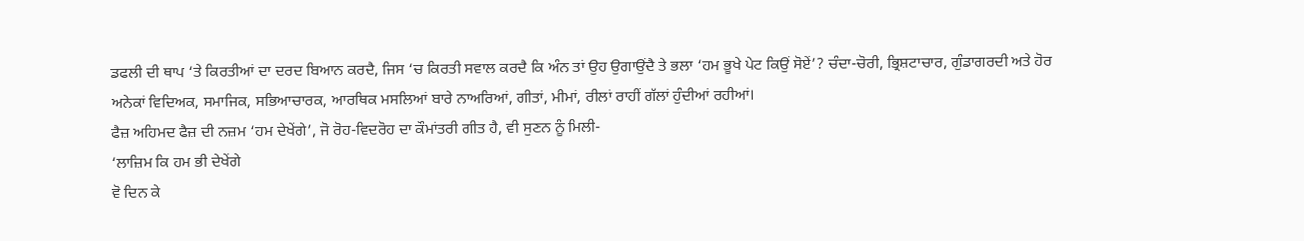ਡਫਲੀ ਦੀ ਥਾਪ ‘ਤੇ ਕਿਰਤੀਆਂ ਦਾ ਦਰਦ ਬਿਆਨ ਕਰਦੈ, ਜਿਸ ‘ਚ ਕਿਰਤੀ ਸਵਾਲ ਕਰਦੈ ਕਿ ਅੰਨ ਤਾਂ ਉਹ ਉਗਾਉਂਦੈ ਤੇ ਭਲਾ ‘ਹਮ ਭੂਖੇ ਪੇਟ ਕਿਉਂ ਸੋਏਂ’? ਚੰਦਾ-ਚੋਰੀ, ਭ੍ਰਿਸ਼ਟਾਚਾਰ, ਗੁੰਡਾਗਰਦੀ ਅਤੇ ਹੋਰ ਅਨੇਕਾਂ ਵਿਦਿਅਕ, ਸਮਾਜਿਕ, ਸਭਿਆਚਾਰਕ, ਆਰਥਿਕ ਮਸਲਿਆਂ ਬਾਰੇ ਨਾਅਰਿਆਂ, ਗੀਤਾਂ, ਮੀਮਾਂ, ਰੀਲਾਂ ਰਾਹੀਂ ਗੱਲਾਂ ਹੁੰਦੀਆਂ ਰਹੀਆਂ।
ਫੈਜ਼ ਅਹਿਮਦ ਫੈਜ਼ ਦੀ ਨਜ਼ਮ ‘ਹਮ ਦੇਖੇਂਗੇ’, ਜੋ ਰੋਹ-ਵਿਦਰੋਹ ਦਾ ਕੌਮਾਂਤਰੀ ਗੀਤ ਹੈ, ਵੀ ਸੁਣਨ ਨੂੰ ਮਿਲੀ-
‘ਲਾਜ਼ਿਮ ਕਿ ਹਮ ਭੀ ਦੇਖੇਂਗੇ
ਵੋ ਦਿਨ ਕੇ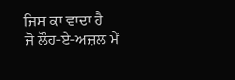ਜਿਸ ਕਾ ਵਾਦਾ ਹੈ
ਜੋ ਲੌਹ-ਏ-ਅਜ਼ਲ ਮੇਂ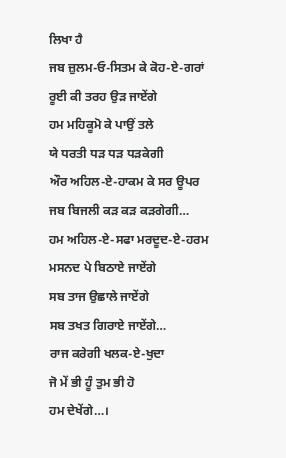ਲਿਖਾ ਹੈ
ਜਬ ਜ਼ੁਲਮ-ਓ-ਸਿਤਮ ਕੇ ਕੋਹ-ਏ-ਗਰਾਂ
ਰੂਈ ਕੀ ਤਰਹ ਉੜ ਜਾਏਂਗੇ
ਹਮ ਮਹਿਕੂਮੋ ਕੇ ਪਾਉਂ ਤਲੇ
ਯੇ ਧਰਤੀ ਧੜ ਧੜ ਧੜਕੇਗੀ
ਔਰ ਅਹਿਲ-ਏ-ਹਾਕਮ ਕੇ ਸਰ ਊਪਰ
ਜਬ ਬਿਜਲੀ ਕੜ ਕੜ ਕੜਗੇਗੀ…
ਹਮ ਅਹਿਲ-ਏ-ਸਫਾ ਮਰਦੂਦ-ਏ-ਹਰਮ
ਮਸਨਦ ਪੇ ਬਿਠਾਏ ਜਾਏਂਗੇ
ਸਬ ਤਾਜ ਉਛਾਲੇ ਜਾਏਂਗੇ
ਸਬ ਤਖਤ ਗਿਰਾਏ ਜਾਏਂਗੇ…
ਰਾਜ ਕਰੇਗੀ ਖਲਕ-ਏ-ਖੁਦਾ
ਜੋ ਮੇਂ ਭੀ ਹੂੰ ਤੁਮ ਭੀ ਹੋ
ਹਮ ਦੇਖੇਂਗੇ…।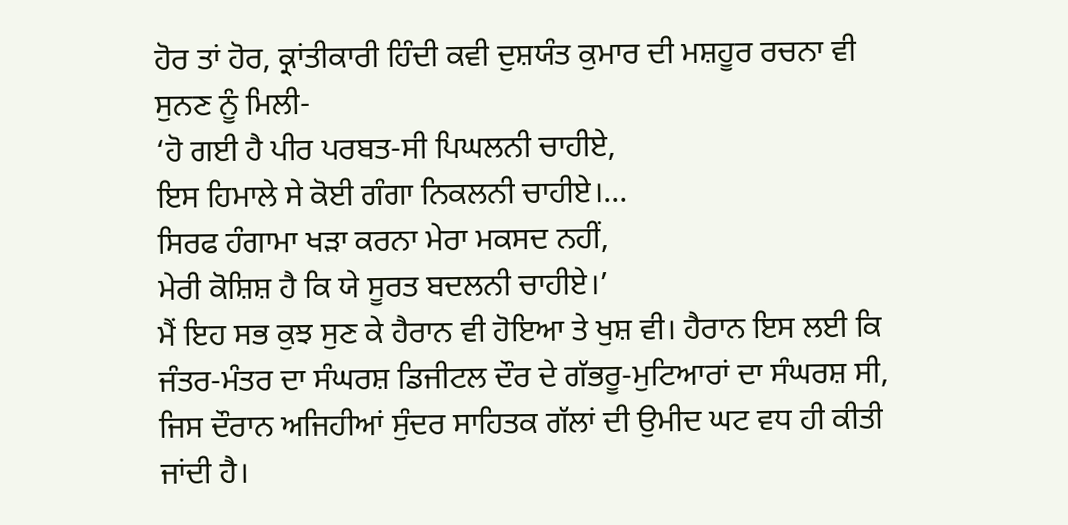ਹੋਰ ਤਾਂ ਹੋਰ, ਕ੍ਰਾਂਤੀਕਾਰੀ ਹਿੰਦੀ ਕਵੀ ਦੁਸ਼ਯੰਤ ਕੁਮਾਰ ਦੀ ਮਸ਼ਹੂਰ ਰਚਨਾ ਵੀ ਸੁਨਣ ਨੂੰ ਮਿਲੀ-
‘ਹੋ ਗਈ ਹੈ ਪੀਰ ਪਰਬਤ-ਸੀ ਪਿਘਲਨੀ ਚਾਹੀਏ,
ਇਸ ਹਿਮਾਲੇ ਸੇ ਕੋਈ ਗੰਗਾ ਨਿਕਲਨੀ ਚਾਹੀਏ।…
ਸਿਰਫ ਹੰਗਾਮਾ ਖੜਾ ਕਰਨਾ ਮੇਰਾ ਮਕਸਦ ਨਹੀਂ,
ਮੇਰੀ ਕੋਸ਼ਿਸ਼ ਹੈ ਕਿ ਯੇ ਸੂਰਤ ਬਦਲਨੀ ਚਾਹੀਏ।’
ਮੈਂ ਇਹ ਸਭ ਕੁਝ ਸੁਣ ਕੇ ਹੈਰਾਨ ਵੀ ਹੋਇਆ ਤੇ ਖੁਸ਼ ਵੀ। ਹੈਰਾਨ ਇਸ ਲਈ ਕਿ ਜੰਤਰ-ਮੰਤਰ ਦਾ ਸੰਘਰਸ਼ ਡਿਜੀਟਲ ਦੌਰ ਦੇ ਗੱਭਰੂ-ਮੁਟਿਆਰਾਂ ਦਾ ਸੰਘਰਸ਼ ਸੀ, ਜਿਸ ਦੌਰਾਨ ਅਜਿਹੀਆਂ ਸੁੰਦਰ ਸਾਹਿਤਕ ਗੱਲਾਂ ਦੀ ਉਮੀਦ ਘਟ ਵਧ ਹੀ ਕੀਤੀ ਜਾਂਦੀ ਹੈ।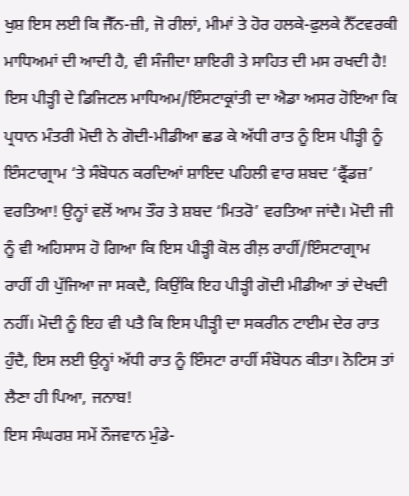ਖੁਸ਼ ਇਸ ਲਈ ਕਿ ਜੈੱਨ-ਜ਼ੀ, ਜੋ ਰੀਲਾਂ, ਮੀਮਾਂ ਤੇ ਹੋਰ ਹਲਕੇ-ਫੁਲਕੇ ਨੈੱਟਵਰਕੀ ਮਾਧਿਅਮਾਂ ਦੀ ਆਦੀ ਹੈ, ਵੀ ਸੰਜੀਦਾ ਸ਼ਾਇਰੀ ਤੇ ਸਾਹਿਤ ਦੀ ਮਸ ਰਖਦੀ ਹੈ!
ਇਸ ਪੀੜ੍ਹੀ ਦੇ ਡਿਜਿਟਲ ਮਾਧਿਅਮ/ਇੰਸਟਾਕ੍ਰਾਂਤੀ ਦਾ ਐਡਾ ਅਸਰ ਹੋਇਆ ਕਿ ਪ੍ਰਧਾਨ ਮੰਤਰੀ ਮੋਦੀ ਨੇ ਗੋਦੀ-ਮੀਡੀਆ ਛਡ ਕੇ ਅੱਧੀ ਰਾਤ ਨੂੰ ਇਸ ਪੀੜ੍ਹੀ ਨੂੰ ਇੰਸਟਾਗ੍ਰਾਮ ‘ਤੇ ਸੰਬੋਧਨ ਕਰਦਿਆਂ ਸ਼ਾਇਦ ਪਹਿਲੀ ਵਾਰ ਸ਼ਬਦ ‘ਫ੍ਰੈਂਡਜ਼’ ਵਰਤਿਆ! ਉਨ੍ਹਾਂ ਵਲੋਂ ਆਮ ਤੌਰ ਤੇ ਸ਼ਬਦ ‘ਮਿਤਰੋ’ ਵਰਤਿਆ ਜਾਂਦੈ। ਮੋਦੀ ਜੀ ਨੂੰ ਵੀ ਅਹਿਸਾਸ ਹੋ ਗਿਆ ਕਿ ਇਸ ਪੀੜ੍ਹੀ ਕੋਲ ਰੀਲ਼ ਰਾਹੀਂ/ਇੰਸਟਾਗ੍ਰਾਮ ਰਾਹੀਂ ਹੀ ਪੁੱਜਿਆ ਜਾ ਸਕਦੈ, ਕਿਉਂਕਿ ਇਹ ਪੀੜ੍ਹੀ ਗੋਦੀ ਮੀਡੀਆ ਤਾਂ ਦੇਖਦੀ ਨਹੀਂ। ਮੋਦੀ ਨੂੰ ਇਹ ਵੀ ਪਤੈ ਕਿ ਇਸ ਪੀੜ੍ਹੀ ਦਾ ਸਕਰੀਨ ਟਾਈਮ ਦੇਰ ਰਾਤ ਹੁੰਦੈ, ਇਸ ਲਈ ਉਨ੍ਹਾਂ ਅੱਧੀ ਰਾਤ ਨੂੰ ਇੰਸਟਾ ਰਾਹੀਂ ਸੰਬੋਧਨ ਕੀਤਾ। ਨੋਟਿਸ ਤਾਂ ਲੈਣਾ ਹੀ ਪਿਆ, ਜਨਾਬ!
ਇਸ ਸੰਘਰਸ਼ ਸਮੇਂ ਨੌਜਵਾਨ ਮੁੰਡੇ-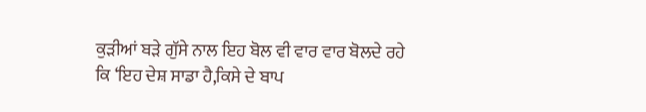ਕੁੜੀਆਂ ਬੜੇ ਗੁੱਸੇ ਨਾਲ ਇਹ ਬੋਲ ਵੀ ਵਾਰ ਵਾਰ ਬੋਲਦੇ ਰਹੇ ਕਿ ‘ਇਹ ਦੇਸ਼ ਸਾਡਾ ਹੈ,ਕਿਸੇ ਦੇ ਬਾਪ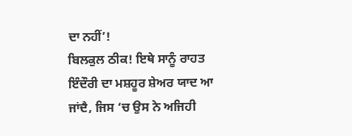ਦਾ ਨਹੀਂ’!
ਬਿਲਕੁਲ ਠੀਕ! ਇਥੇ ਸਾਨੂੰ ਰਾਹਤ ਇੰਦੌਰੀ ਦਾ ਮਸ਼ਹੂਰ ਸ਼ੇਅਰ ਯਾਦ ਆ ਜਾਂਦੈ, ਜਿਸ ‘ਚ ਉਸ ਨੇ ਅਜਿਹੀ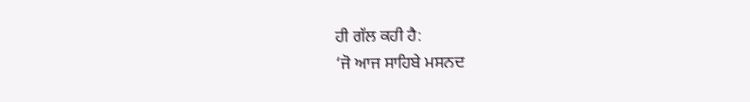ਹੀ ਗੱਲ ਕਹੀ ਹੈ:
‘ਜੋ ਆਜ ਸਾਹਿਬੇ ਮਸਨਦ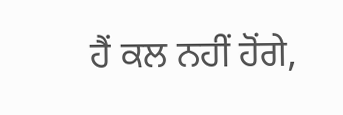ਹੈਂ ਕਲ ਨਹੀਂ ਹੋਂਗੇ,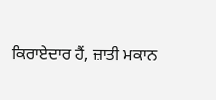ਕਿਰਾਏਦਾਰ ਹੈਂ, ਜ਼ਾਤੀ ਮਕਾਨ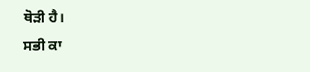ਥੋੜੀ ਹੈ।
ਸਭੀ ਕਾ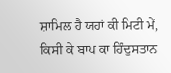ਸ਼ਾਮਿਲ ਹੈ ਯਹਾਂ ਕੀ ਮਿਟੀ ਮੇਂ,
ਕਿਸੀ ਕੇ ਬਾਪ ਕਾ ਹਿੰਦੁਸਤਾਨ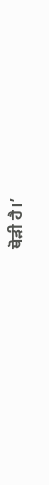ਥੋੜੀ ਹੈ।’